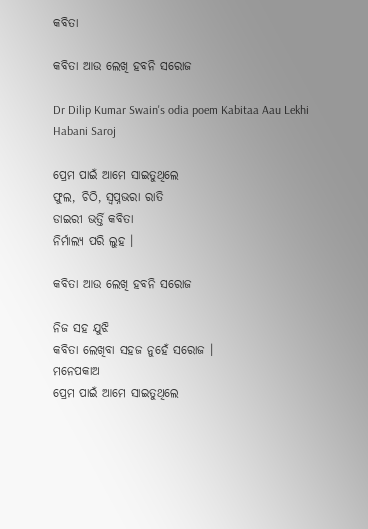କବିତା

କବିତା ଆଉ ଲେଖି ହବନି ସରୋଜ

Dr Dilip Kumar Swain's odia poem Kabitaa Aau Lekhi Habani Saroj

ପ୍ରେମ ପାଇଁ ଆମେ ସାଇତୁଥିଲେ
ଫୁଲ, ଚିଠି, ସ୍ୱପ୍ନଭରା ରାତି
ଡାଇରୀ ଭର୍ତ୍ତି କବିତା
ନିର୍ମାଲ୍ୟ ପରି ଲୁହ ।

କବିତା ଆଉ ଲେଖି ହବନି ସରୋଜ

ନିଜ ସହ ଯୁଝି
କବିତା ଲେଖିବା ସହଜ ନୁହେଁ ସରୋଜ ।
ମନେପକାଅ
ପ୍ରେମ ପାଇଁ ଆମେ ସାଇତୁଥିଲେ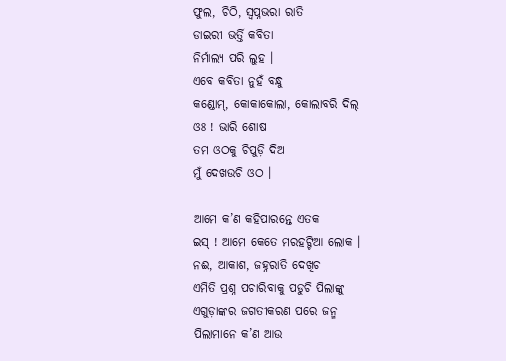ଫୁଲ, ଚିଠି, ସ୍ୱପ୍ନଭରା ରାତି
ଡାଇରୀ ଭର୍ତ୍ତି କବିତା
ନିର୍ମାଲ୍ୟ ପରି ଲୁହ ।
ଏବେ କବିତା ନୁହଁ ବନ୍ଧୁ
କଣ୍ଡୋମ୍, କୋକାକୋଲା, କୋଲାବରି ଦିଲ୍
ଓଃ ! ଭାରି ଶୋଷ
ତମ ଓଠକୁ ଚିପୁଡ଼ି ଦିଅ
ମୁଁ ଦେଖଉଚି ଓଠ ।

ଆମେ କ’ଣ କହିପାରନ୍ତେ ଏତକ
ଇସ୍ ! ଆମେ କେତେ ମରହଟ୍ଟିଆ ଲୋକ ।
ନଈ, ଆକାଶ, ଜହ୍ନରାତି ଦେଖିଚ
ଏମିତି ପ୍ରଶ୍ନ ପଚାରିବାକୁ ପଡୁଚି ପିଲାଙ୍କୁ
ଏଗୁଡ଼ାଙ୍କର ଜଗତୀକରଣ ପରେ ଜନ୍ମ
ପିଲାମାନେ କ’ଣ ଆଉ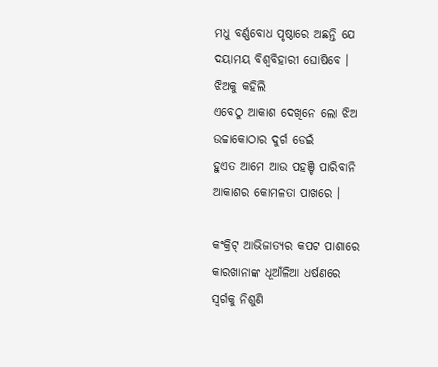ମଧୁ ବର୍ଣ୍ଣବୋଧ ପୃଷ୍ଠାରେ ଅଛନ୍ତି ଯେ
ଦୟାମୟ ବିଶ୍ୱବିହାରୀ ଘୋଷିବେ ।
ଝିଅକୁ କହିଲି
ଏବେଠୁ ଆକାଶ ଦେଖିନେ ଲୋ ଝିଅ
ଉଚ୍ଚାକୋଠାର ଦୁର୍ଗ ଡେଇଁ
ହୁଏତ ଆମେ ଆଉ ପହଞ୍ଚି ପାରିବାନି
ଆକାଶର କୋମଳତା ପାଖରେ ।

କଂକ୍ରିଟ୍ ଆଭିଜାତ୍ୟର କପଟ ପାଶାରେ
କାରଖାନାଙ୍କ ଧୂଆଁଳିଆ ଧର୍ଷଣରେ
ସ୍ୱର୍ଗକୁ ନିଶୁଣି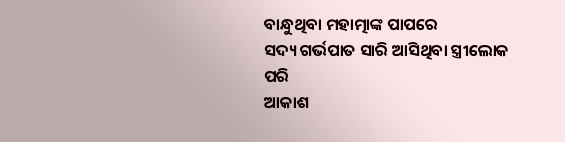ବାନ୍ଧୁଥିବା ମହାତ୍ମାଙ୍କ ପାପରେ
ସଦ୍ୟ ଗର୍ଭପାତ ସାରି ଆସିଥିବା ସ୍ତ୍ରୀଲୋକ ପରି
ଆକାଶ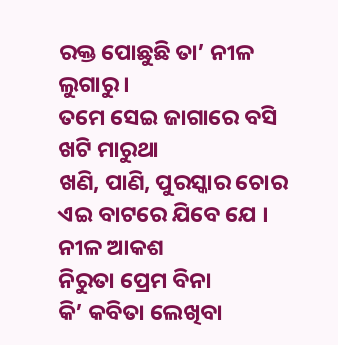ରକ୍ତ ପୋଛୁଛି ତା’ ନୀଳ ଲୁଗାରୁ ।
ତମେ ସେଇ ଜାଗାରେ ବସି ଖଟି ମାରୁଥା
ଖଣି, ପାଣି, ପୁରସ୍କାର ଚୋର
ଏଇ ବାଟରେ ଯିବେ ଯେ ।
ନୀଳ ଆକଶ
ନିରୁତା ପ୍ରେମ ବିନା
କି’ କବିତା ଲେଖିବା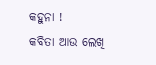କହୁନା !
କବିତା ଆଉ ଲେଖି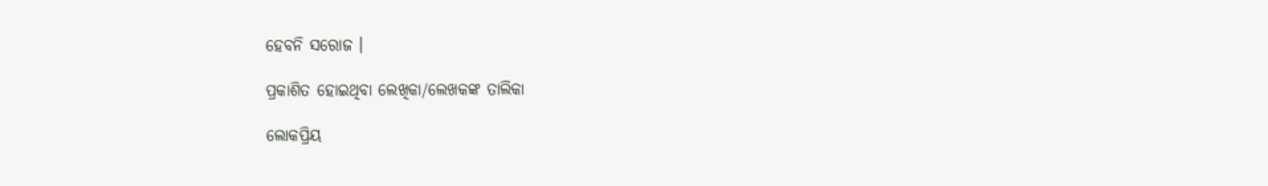ହେବନି ସରୋଜ ।

ପ୍ରକାଶିତ ହୋଇଥିବା ଲେଖିକା/ଲେଖକଙ୍କ ତାଲିକା

ଲୋକପ୍ରିୟ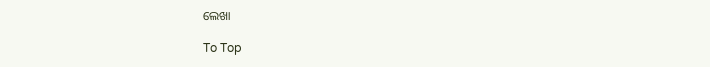ଲେଖା

To Top